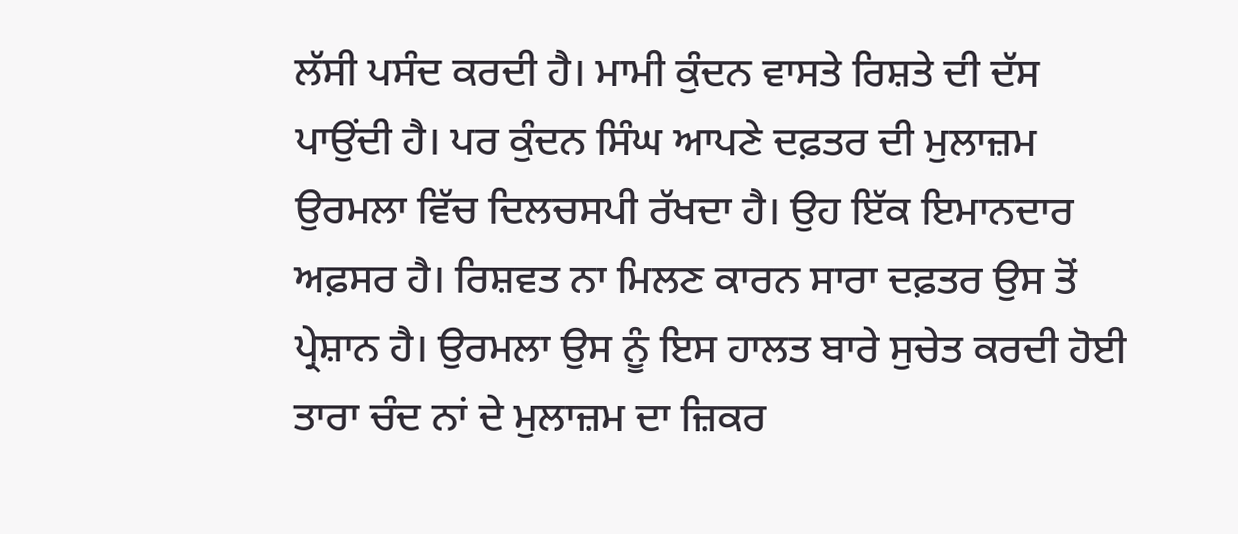ਲੱਸੀ ਪਸੰਦ ਕਰਦੀ ਹੈ। ਮਾਮੀ ਕੁੰਦਨ ਵਾਸਤੇ ਰਿਸ਼ਤੇ ਦੀ ਦੱਸ ਪਾਉਂਦੀ ਹੈ। ਪਰ ਕੁੰਦਨ ਸਿੰਘ ਆਪਣੇ ਦਫ਼ਤਰ ਦੀ ਮੁਲਾਜ਼ਮ ਉਰਮਲਾ ਵਿੱਚ ਦਿਲਚਸਪੀ ਰੱਖਦਾ ਹੈ। ਉਹ ਇੱਕ ਇਮਾਨਦਾਰ ਅਫ਼ਸਰ ਹੈ। ਰਿਸ਼ਵਤ ਨਾ ਮਿਲਣ ਕਾਰਨ ਸਾਰਾ ਦਫ਼ਤਰ ਉਸ ਤੋਂ ਪ੍ਰੇਸ਼ਾਨ ਹੈ। ਉਰਮਲਾ ਉਸ ਨੂੰ ਇਸ ਹਾਲਤ ਬਾਰੇ ਸੁਚੇਤ ਕਰਦੀ ਹੋਈ ਤਾਰਾ ਚੰਦ ਨਾਂ ਦੇ ਮੁਲਾਜ਼ਮ ਦਾ ਜ਼ਿਕਰ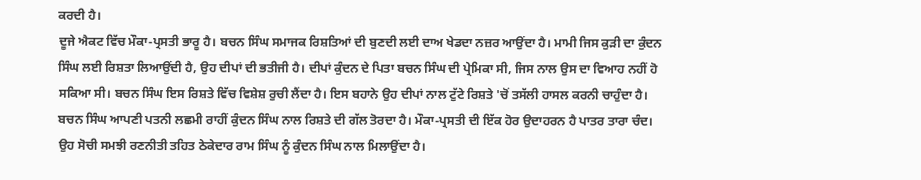ਕਰਦੀ ਹੈ।
ਦੂਜੇ ਐਕਟ ਵਿੱਚ ਮੌਕਾ-ਪ੍ਰਸਤੀ ਭਾਰੂ ਹੈ। ਬਚਨ ਸਿੰਘ ਸਮਾਜਕ ਰਿਸ਼ਤਿਆਂ ਦੀ ਬੁਣਦੀ ਲਈ ਦਾਅ ਖੇਡਦਾ ਨਜ਼ਰ ਆਉਂਦਾ ਹੈ। ਮਾਮੀ ਜਿਸ ਕੁੜੀ ਦਾ ਕੁੰਦਨ ਸਿੰਘ ਲਈ ਰਿਸ਼ਤਾ ਲਿਆਉਂਦੀ ਹੈ, ਉਹ ਦੀਪਾਂ ਦੀ ਭਤੀਜੀ ਹੈ। ਦੀਪਾਂ ਕੁੰਦਨ ਦੇ ਪਿਤਾ ਬਚਨ ਸਿੰਘ ਦੀ ਪ੍ਰੇਮਿਕਾ ਸੀ, ਜਿਸ ਨਾਲ ਉਸ ਦਾ ਵਿਆਹ ਨਹੀਂ ਹੋ ਸਕਿਆ ਸੀ। ਬਚਨ ਸਿੰਘ ਇਸ ਰਿਸ਼ਤੇ ਵਿੱਚ ਵਿਸ਼ੇਸ਼ ਰੁਚੀ ਲੈਂਦਾ ਹੈ। ਇਸ ਬਹਾਨੇ ਉਹ ਦੀਪਾਂ ਨਾਲ ਟੁੱਟੇ ਰਿਸ਼ਤੇ 'ਚੋਂ ਤਸੱਲੀ ਹਾਸਲ ਕਰਨੀ ਚਾਹੁੰਦਾ ਹੈ। ਬਚਨ ਸਿੰਘ ਆਪਣੀ ਪਤਨੀ ਲਛਮੀ ਰਾਹੀਂ ਕੁੰਦਨ ਸਿੰਘ ਨਾਲ ਰਿਸ਼ਤੇ ਦੀ ਗੱਲ ਤੋਰਦਾ ਹੈ। ਮੌਕਾ-ਪ੍ਰਸਤੀ ਦੀ ਇੱਕ ਹੋਰ ਉਦਾਹਰਨ ਹੈ ਪਾਤਰ ਤਾਰਾ ਚੰਦ। ਉਹ ਸੋਚੀ ਸਮਝੀ ਰਣਨੀਤੀ ਤਹਿਤ ਠੇਕੇਦਾਰ ਰਾਮ ਸਿੰਘ ਨੂੰ ਕੁੰਦਨ ਸਿੰਘ ਨਾਲ ਮਿਲਾਉਂਦਾ ਹੈ।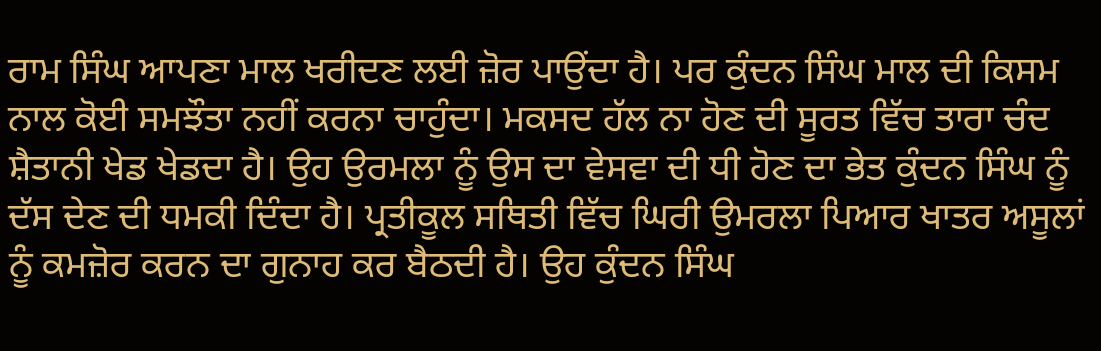ਰਾਮ ਸਿੰਘ ਆਪਣਾ ਮਾਲ ਖਰੀਦਣ ਲਈ ਜ਼ੋਰ ਪਾਉਂਦਾ ਹੈ। ਪਰ ਕੁੰਦਨ ਸਿੰਘ ਮਾਲ ਦੀ ਕਿਸਮ ਨਾਲ ਕੋਈ ਸਮਝੌਤਾ ਨਹੀਂ ਕਰਨਾ ਚਾਹੁੰਦਾ। ਮਕਸਦ ਹੱਲ ਨਾ ਹੋਣ ਦੀ ਸੂਰਤ ਵਿੱਚ ਤਾਰਾ ਚੰਦ ਸ਼ੈਤਾਨੀ ਖੇਡ ਖੇਡਦਾ ਹੈ। ਉਹ ਉਰਮਲਾ ਨੂੰ ਉਸ ਦਾ ਵੇਸਵਾ ਦੀ ਧੀ ਹੋਣ ਦਾ ਭੇਤ ਕੁੰਦਨ ਸਿੰਘ ਨੂੰ ਦੱਸ ਦੇਣ ਦੀ ਧਮਕੀ ਦਿੰਦਾ ਹੈ। ਪ੍ਰਤੀਕੂਲ ਸਥਿਤੀ ਵਿੱਚ ਘਿਰੀ ਉਮਰਲਾ ਪਿਆਰ ਖਾਤਰ ਅਸੂਲਾਂ ਨੂੰ ਕਮਜ਼ੋਰ ਕਰਨ ਦਾ ਗੁਨਾਹ ਕਰ ਬੈਠਦੀ ਹੈ। ਉਹ ਕੁੰਦਨ ਸਿੰਘ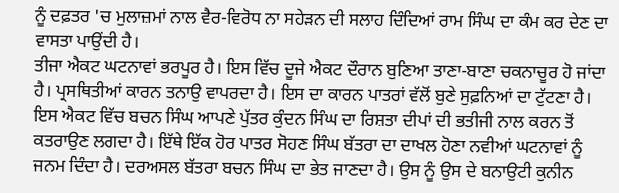ਨੂੰ ਦਫ਼ਤਰ 'ਚ ਮੁਲਾਜ਼ਮਾਂ ਨਾਲ ਵੈਰ-ਵਿਰੋਧ ਨਾ ਸਹੇੜਨ ਦੀ ਸਲਾਹ ਦਿੰਦਿਆਂ ਰਾਮ ਸਿੰਘ ਦਾ ਕੰਮ ਕਰ ਦੇਣ ਦਾ ਵਾਸਤਾ ਪਾਉਂਦੀ ਹੈ।
ਤੀਜਾ ਐਕਟ ਘਟਨਾਵਾਂ ਭਰਪੂਰ ਹੈ। ਇਸ ਵਿੱਚ ਦੂਜੇ ਐਕਟ ਦੌਰਾਨ ਬੁਣਿਆ ਤਾਣਾ-ਬਾਣਾ ਚਕਨਾਚੂਰ ਹੋ ਜਾਂਦਾ ਹੈ। ਪ੍ਰਸਥਿਤੀਆਂ ਕਾਰਨ ਤਨਾਉ ਵਾਪਰਦਾ ਹੈ। ਇਸ ਦਾ ਕਾਰਨ ਪਾਤਰਾਂ ਵੱਲੋਂ ਬੁਣੇ ਸੁਫ਼ਨਿਆਂ ਦਾ ਟੁੱਟਣਾ ਹੈ। ਇਸ ਐਕਟ ਵਿੱਚ ਬਚਨ ਸਿੰਘ ਆਪਣੇ ਪੁੱਤਰ ਕੁੰਦਨ ਸਿੰਘ ਦਾ ਰਿਸ਼ਤਾ ਦੀਪਾਂ ਦੀ ਭਤੀਜੀ ਨਾਲ ਕਰਨ ਤੋਂ ਕਤਰਾਉਣ ਲਗਦਾ ਹੈ। ਇੱਥੇ ਇੱਕ ਹੋਰ ਪਾਤਰ ਸੋਹਣ ਸਿੰਘ ਬੱਤਰਾ ਦਾ ਦਾਖਲ ਹੋਣਾ ਨਵੀਆਂ ਘਟਨਾਵਾਂ ਨੂੰ ਜਨਮ ਦਿੰਦਾ ਹੈ। ਦਰਅਸਲ ਬੱਤਰਾ ਬਚਨ ਸਿੰਘ ਦਾ ਭੇਤ ਜਾਣਦਾ ਹੈ। ਉਸ ਨੂੰ ਉਸ ਦੇ ਬਨਾਉਟੀ ਕੁਨੀਨ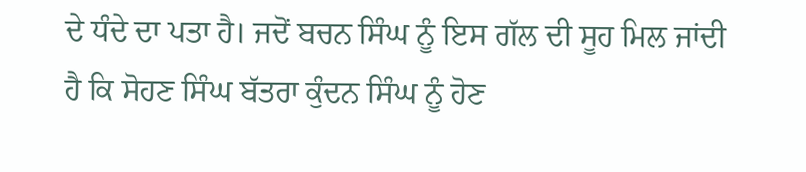ਦੇ ਧੰਦੇ ਦਾ ਪਤਾ ਹੈ। ਜਦੋਂ ਬਚਨ ਸਿੰਘ ਨੂੰ ਇਸ ਗੱਲ ਦੀ ਸੂਹ ਮਿਲ ਜਾਂਦੀ ਹੈ ਕਿ ਸੋਹਣ ਸਿੰਘ ਬੱਤਰਾ ਕੁੰਦਨ ਸਿੰਘ ਨੂੰ ਹੋਣ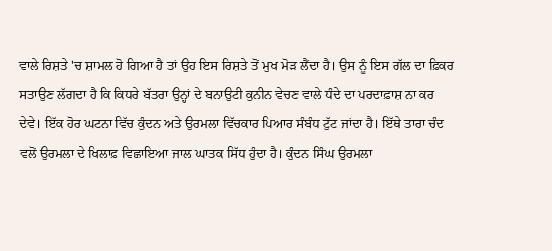ਵਾਲੇ ਰਿਸ਼ਤੇ 'ਚ ਸ਼ਾਮਲ ਹੋ ਗਿਆ ਹੈ ਤਾਂ ਉਹ ਇਸ ਰਿਸ਼ਤੇ ਤੋਂ ਮੁਖ ਮੋੜ ਲੈਂਦਾ ਹੈ। ਉਸ ਨੂੰ ਇਸ ਗੱਲ ਦਾ ਫ਼ਿਕਰ ਸਤਾਉਣ ਲੱਗਦਾ ਹੈ ਕਿ ਕਿਧਰੇ ਬੱਤਰਾ ਉਨ੍ਹਾਂ ਦੇ ਬਨਾਉਟੀ ਕੁਨੀਨ ਵੇਚਣ ਵਾਲੇ ਧੰਦੇ ਦਾ ਪਰਦਾਫ਼ਾਸ਼ ਨਾ ਕਰ ਦੇਵੇ। ਇੱਕ ਹੋਰ ਘਟਨਾ ਵਿੱਚ ਕੁੰਦਨ ਅਤੇ ਉਰਮਲਾ ਵਿੱਚਕਾਰ ਪਿਆਰ ਸੰਬੰਧ ਟੁੱਟ ਜਾਂਦਾ ਹੈ। ਇੱਥੇ ਤਾਰਾ ਚੰਦ ਵਲੋਂ ਉਰਮਲਾ ਦੇ ਖਿਲਾਫ਼ ਵਿਛਾਇਆ ਜਾਲ ਘਾਤਕ ਸਿੱਧ ਹੁੰਦਾ ਹੈ। ਕੁੰਦਨ ਸਿੰਘ ਉਰਮਲਾ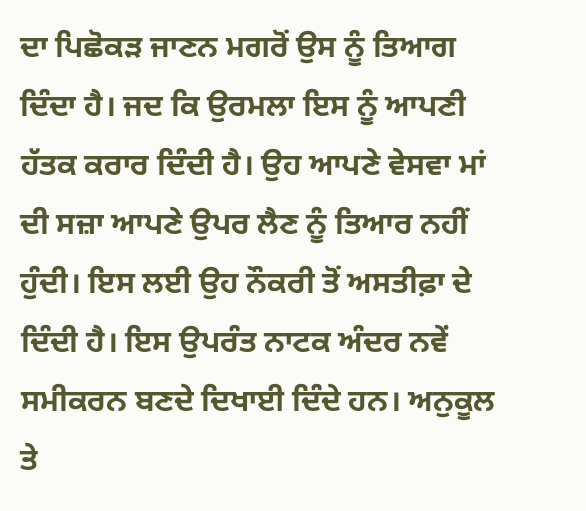ਦਾ ਪਿਛੋਕੜ ਜਾਣਨ ਮਗਰੋਂ ਉਸ ਨੂੰ ਤਿਆਗ ਦਿੰਦਾ ਹੈ। ਜਦ ਕਿ ਉਰਮਲਾ ਇਸ ਨੂੰ ਆਪਣੀ ਹੱਤਕ ਕਰਾਰ ਦਿੰਦੀ ਹੈ। ਉਹ ਆਪਣੇ ਵੇਸਵਾ ਮਾਂ ਦੀ ਸਜ਼ਾ ਆਪਣੇ ਉਪਰ ਲੈਣ ਨੂੰ ਤਿਆਰ ਨਹੀਂ ਹੁੰਦੀ। ਇਸ ਲਈ ਉਹ ਨੌਕਰੀ ਤੋਂ ਅਸਤੀਫ਼ਾ ਦੇ ਦਿੰਦੀ ਹੈ। ਇਸ ਉਪਰੰਤ ਨਾਟਕ ਅੰਦਰ ਨਵੇਂ ਸਮੀਕਰਨ ਬਣਦੇ ਦਿਖਾਈ ਦਿੰਦੇ ਹਨ। ਅਨੁਕੂਲ ਤੇ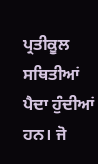ਪ੍ਰਤੀਕੂਲ ਸਥਿਤੀਆਂ ਪੈਦਾ ਹੁੰਦੀਆਂ ਹਨ। ਜੋ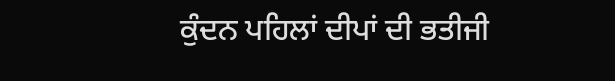ਕੁੰਦਨ ਪਹਿਲਾਂ ਦੀਪਾਂ ਦੀ ਭਤੀਜੀ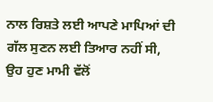ਨਾਲ ਰਿਸ਼ਤੇ ਲਈ ਆਪਣੇ ਮਾਪਿਆਂ ਦੀ ਗੱਲ ਸੁਣਨ ਲਈ ਤਿਆਰ ਨਹੀਂ ਸੀ, ਉਹ ਹੁਣ ਮਾਮੀ ਵੱਲੋਂ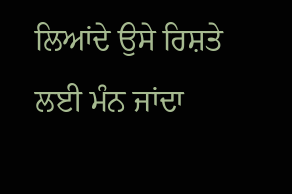ਲਿਆਂਦੇ ਉਸੇ ਰਿਸ਼ਤੇ ਲਈ ਮੰਨ ਜਾਂਦਾ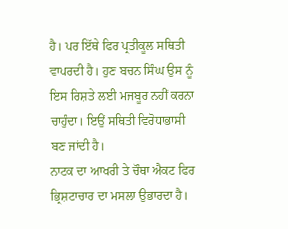ਹੈ। ਪਰ ਇੱਥੇ ਫਿਰ ਪ੍ਰਤੀਕੂਲ ਸਥਿਤੀ ਵਾਪਰਦੀ ਹੈ। ਹੁਣ ਬਚਨ ਸਿੰਘ ਉਸ ਨੂੰ ਇਸ ਰਿਸ਼ਤੇ ਲਈ ਮਜਬੂਰ ਨਹੀਂ ਕਰਨਾ ਚਾਹੁੰਦਾ। ਇਉਂ ਸਥਿਤੀ ਵਿਰੋਧਾਭਾਸੀ ਬਣ ਜਾਂਦੀ ਹੈ।
ਨਾਟਕ ਦਾ ਆਖਰੀ ਤੇ ਚੌਥਾ ਐਕਟ ਫਿਰ ਭ੍ਰਿਸ਼ਟਾਚਾਰ ਦਾ ਮਸਲਾ ਉਭਾਰਦਾ ਹੈ।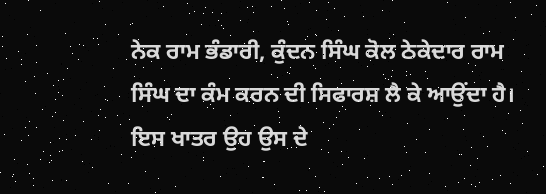ਨੇਕ ਰਾਮ ਭੰਡਾਰੀ, ਕੁੰਦਨ ਸਿੰਘ ਕੋਲ ਠੇਕੇਦਾਰ ਰਾਮ ਸਿੰਘ ਦਾ ਕੰਮ ਕਰਨ ਦੀ ਸਿਫਾਰਸ਼ ਲੈ ਕੇ ਆਉਂਦਾ ਹੈ। ਇਸ ਖਾਤਰ ਉਹ ਉਸ ਦੇ